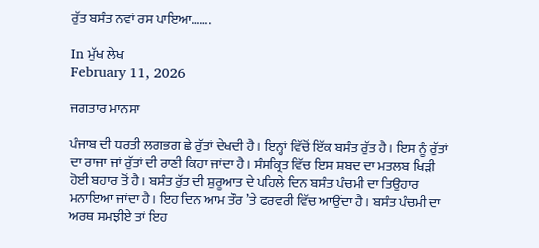ਰੁੱਤ ਬਸੰਤ ਨਵਾਂ ਰਸ ਪਾਇਆ…….

In ਮੁੱਖ ਲੇਖ
February 11, 2026

ਜਗਤਾਰ ਮਾਨਸਾ

ਪੰਜਾਬ ਦੀ ਧਰਤੀ ਲਗਭਗ ਛੇ ਰੁੱਤਾਂ ਦੇਖਦੀ ਹੈ। ਇਨ੍ਹਾਂ ਵਿੱਚੋਂ ਇੱਕ ਬਸੰਤ ਰੁੱਤ ਹੈ। ਇਸ ਨੂੰ ਰੁੱਤਾਂ ਦਾ ਰਾਜਾ ਜਾਂ ਰੁੱਤਾਂ ਦੀ ਰਾਣੀ ਕਿਹਾ ਜਾਂਦਾ ਹੈ। ਸੰਸਕ੍ਰਿਤ ਵਿੱਚ ਇਸ ਸ਼ਬਦ ਦਾ ਮਤਲਬ ਖਿੜੀ ਹੋਈ ਬਹਾਰ ਤੋਂ ਹੈ। ਬਸੰਤ ਰੁੱਤ ਦੀ ਸ਼ੁਰੂਆਤ ਦੇ ਪਹਿਲੇ ਦਿਨ ਬਸੰਤ ਪੰਚਮੀ ਦਾ ਤਿਉਹਾਰ ਮਨਾਇਆ ਜਾਂਦਾ ਹੈ। ਇਹ ਦਿਨ ਆਮ ਤੌਰ ’ਤੇ ਫਰਵਰੀ ਵਿੱਚ ਆਉਂਦਾ ਹੈ। ਬਸੰਤ ਪੰਚਮੀ ਦਾ ਅਰਥ ਸਮਝੀਏ ਤਾਂ ਇਹ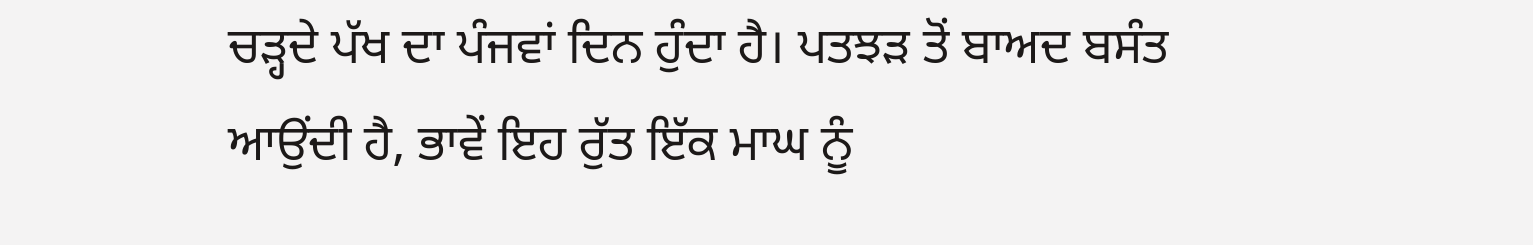ਚੜ੍ਹਦੇ ਪੱਖ ਦਾ ਪੰਜਵਾਂ ਦਿਨ ਹੁੰਦਾ ਹੈ। ਪਤਝੜ ਤੋਂ ਬਾਅਦ ਬਸੰਤ ਆਉਂਦੀ ਹੈ, ਭਾਵੇਂ ਇਹ ਰੁੱਤ ਇੱਕ ਮਾਘ ਨੂੰ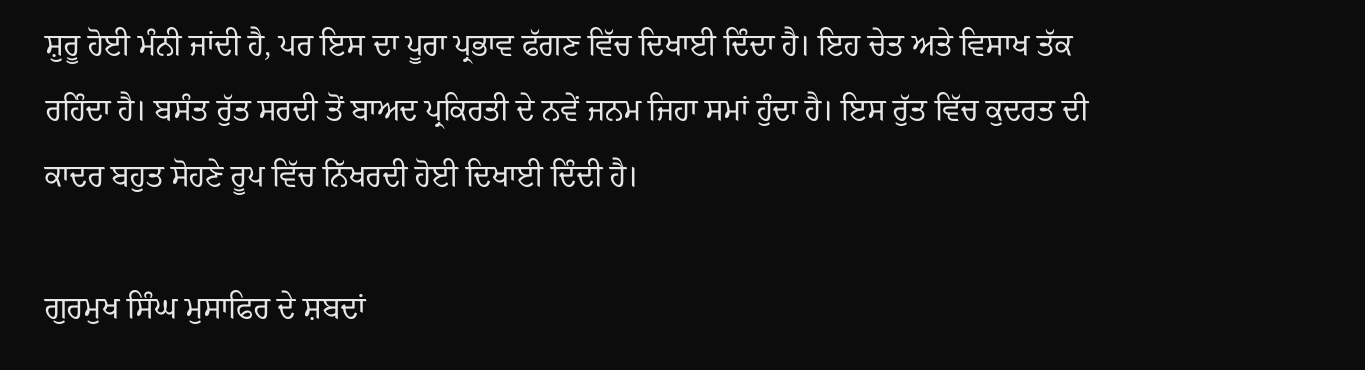ਸ਼ੁਰੂ ਹੋਈ ਮੰਨੀ ਜਾਂਦੀ ਹੈ, ਪਰ ਇਸ ਦਾ ਪੂਰਾ ਪ੍ਰਭਾਵ ਫੱਗਣ ਵਿੱਚ ਦਿਖਾਈ ਦਿੰਦਾ ਹੈ। ਇਹ ਚੇਤ ਅਤੇ ਵਿਸਾਖ ਤੱਕ ਰਹਿੰਦਾ ਹੈ। ਬਸੰਤ ਰੁੱਤ ਸਰਦੀ ਤੋਂ ਬਾਅਦ ਪ੍ਰਕਿਰਤੀ ਦੇ ਨਵੇਂ ਜਨਮ ਜਿਹਾ ਸਮਾਂ ਹੁੰਦਾ ਹੈ। ਇਸ ਰੁੱਤ ਵਿੱਚ ਕੁਦਰਤ ਦੀ ਕਾਦਰ ਬਹੁਤ ਸੋਹਣੇ ਰੂਪ ਵਿੱਚ ਨਿੱਖਰਦੀ ਹੋਈ ਦਿਖਾਈ ਦਿੰਦੀ ਹੈ।

ਗੁਰਮੁਖ ਸਿੰਘ ਮੁਸਾਫਿਰ ਦੇ ਸ਼ਬਦਾਂ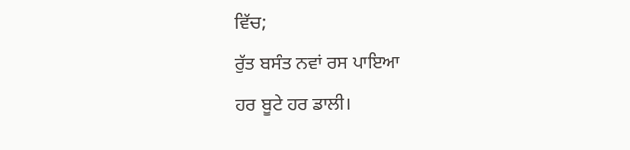ਵਿੱਚ;
ਰੁੱਤ ਬਸੰਤ ਨਵਾਂ ਰਸ ਪਾਇਆ
ਹਰ ਬੂਟੇ ਹਰ ਡਾਲੀ।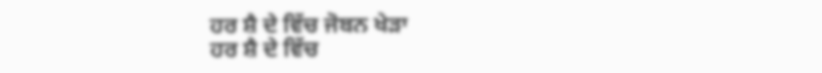ਹਰ ਸ਼ੈ ਦੇ ਵਿੱਚ ਜੋਬਨ ਖੇੜਾ
ਹਰ ਸ਼ੈ ਦੇ ਵਿੱਚ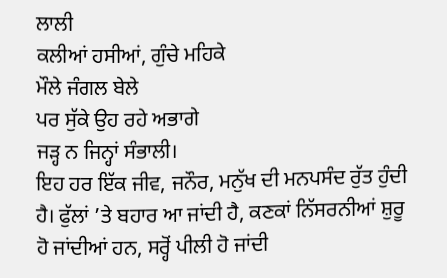ਲਾਲੀ
ਕਲੀਆਂ ਹਸੀਆਂ, ਗੁੰਚੇ ਮਹਿਕੇ
ਮੌਲੇ ਜੰਗਲ ਬੇਲੇ
ਪਰ ਸੁੱਕੇ ਉਹ ਰਹੇ ਅਭਾਗੇ
ਜੜ੍ਹ ਨ ਜਿਨ੍ਹਾਂ ਸੰਭਾਲੀ।
ਇਹ ਹਰ ਇੱਕ ਜੀਵ, ਜਨੌਰ, ਮਨੁੱਖ ਦੀ ਮਨਪਸੰਦ ਰੁੱਤ ਹੁੰਦੀ ਹੈ। ਫੁੱਲਾਂ ’ਤੇ ਬਹਾਰ ਆ ਜਾਂਦੀ ਹੈ, ਕਣਕਾਂ ਨਿੱਸਰਨੀਆਂ ਸ਼ੁਰੂ ਹੋ ਜਾਂਦੀਆਂ ਹਨ, ਸਰ੍ਹੋਂ ਪੀਲੀ ਹੋ ਜਾਂਦੀ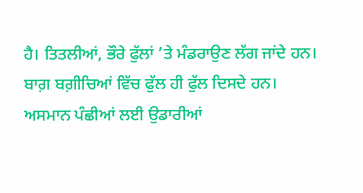ਹੈ। ਤਿਤਲੀਆਂ, ਭੌਰੇ ਫੁੱਲਾਂ ’ਤੇ ਮੰਡਰਾਉਣ ਲੱਗ ਜਾਂਦੇ ਹਨ। ਬਾਗ਼ ਬਗ਼ੀਚਿਆਂ ਵਿੱਚ ਫੁੱਲ ਹੀ ਫੁੱਲ ਦਿਸਦੇ ਹਨ। ਅਸਮਾਨ ਪੰਛੀਆਂ ਲਈ ਉਡਾਰੀਆਂ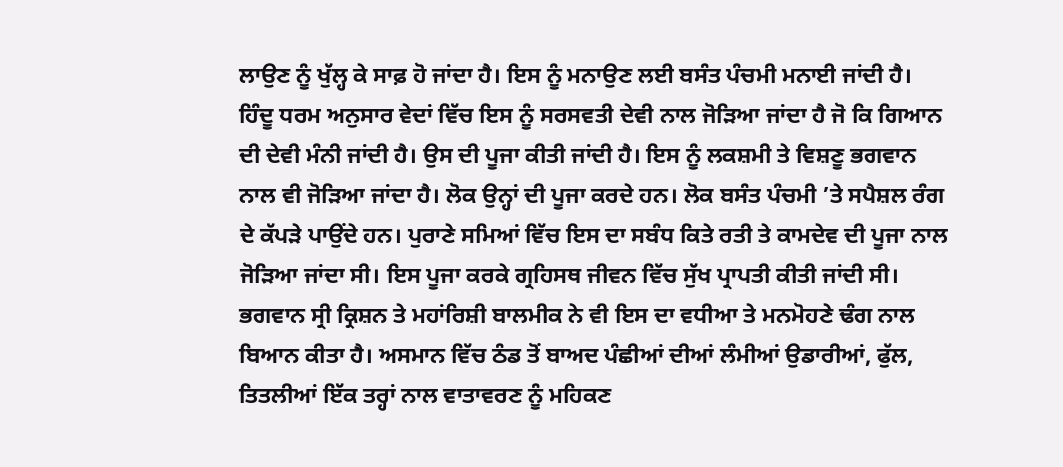ਲਾਉਣ ਨੂੰ ਖੁੱਲ੍ਹ ਕੇ ਸਾਫ਼ ਹੋ ਜਾਂਦਾ ਹੈ। ਇਸ ਨੂੰ ਮਨਾਉਣ ਲਈ ਬਸੰਤ ਪੰਚਮੀ ਮਨਾਈ ਜਾਂਦੀ ਹੈ।
ਹਿੰਦੂ ਧਰਮ ਅਨੁਸਾਰ ਵੇਦਾਂ ਵਿੱਚ ਇਸ ਨੂੰ ਸਰਸਵਤੀ ਦੇਵੀ ਨਾਲ ਜੋੜਿਆ ਜਾਂਦਾ ਹੈ ਜੋ ਕਿ ਗਿਆਨ ਦੀ ਦੇਵੀ ਮੰਨੀ ਜਾਂਦੀ ਹੈ। ਉਸ ਦੀ ਪੂਜਾ ਕੀਤੀ ਜਾਂਦੀ ਹੈ। ਇਸ ਨੂੰ ਲਕਸ਼ਮੀ ਤੇ ਵਿਸ਼ਣੂ ਭਗਵਾਨ ਨਾਲ ਵੀ ਜੋੜਿਆ ਜਾਂਦਾ ਹੈ। ਲੋਕ ਉਨ੍ਹਾਂ ਦੀ ਪੂਜਾ ਕਰਦੇ ਹਨ। ਲੋਕ ਬਸੰਤ ਪੰਚਮੀ ’ਤੇ ਸਪੈਸ਼ਲ ਰੰਗ ਦੇ ਕੱਪੜੇ ਪਾਉਂਦੇ ਹਨ। ਪੁਰਾਣੇ ਸਮਿਆਂ ਵਿੱਚ ਇਸ ਦਾ ਸਬੰਧ ਕਿਤੇ ਰਤੀ ਤੇ ਕਾਮਦੇਵ ਦੀ ਪੂਜਾ ਨਾਲ ਜੋੜਿਆ ਜਾਂਦਾ ਸੀ। ਇਸ ਪੂਜਾ ਕਰਕੇ ਗ੍ਰਹਿਸਥ ਜੀਵਨ ਵਿੱਚ ਸੁੱਖ ਪ੍ਰਾਪਤੀ ਕੀਤੀ ਜਾਂਦੀ ਸੀ। ਭਗਵਾਨ ਸ੍ਰੀ ਕ੍ਰਿਸ਼ਨ ਤੇ ਮਹਾਂਰਿਸ਼ੀ ਬਾਲਮੀਕ ਨੇ ਵੀ ਇਸ ਦਾ ਵਧੀਆ ਤੇ ਮਨਮੋਹਣੇ ਢੰਗ ਨਾਲ ਬਿਆਨ ਕੀਤਾ ਹੈ। ਅਸਮਾਨ ਵਿੱਚ ਠੰਡ ਤੋਂ ਬਾਅਦ ਪੰਛੀਆਂ ਦੀਆਂ ਲੰਮੀਆਂ ਉਡਾਰੀਆਂ, ਫੁੱਲ, ਤਿਤਲੀਆਂ ਇੱਕ ਤਰ੍ਹਾਂ ਨਾਲ ਵਾਤਾਵਰਣ ਨੂੰ ਮਹਿਕਣ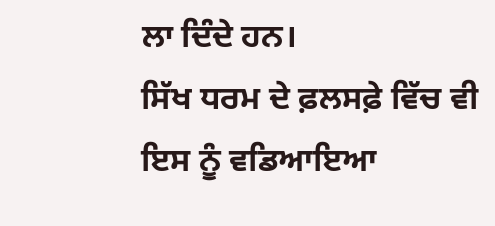ਲਾ ਦਿੰਦੇ ਹਨ।
ਸਿੱਖ ਧਰਮ ਦੇ ਫ਼ਲਸਫ਼ੇ ਵਿੱਚ ਵੀ ਇਸ ਨੂੰ ਵਡਿਆਇਆ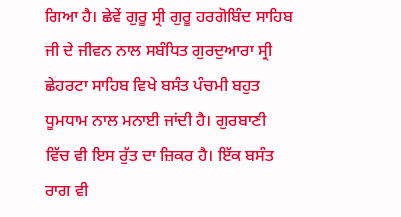ਗਿਆ ਹੈ। ਛੇਵੇਂ ਗੁਰੂ ਸ੍ਰੀ ਗੁਰੂ ਹਰਗੋਬਿੰਦ ਸਾਹਿਬ ਜੀ ਦੇ ਜੀਵਨ ਨਾਲ ਸਬੰਧਿਤ ਗੁਰਦੁਆਰਾ ਸ੍ਰੀ ਛੇਹਰਟਾ ਸਾਹਿਬ ਵਿਖੇ ਬਸੰਤ ਪੰਚਮੀ ਬਹੁਤ ਧੂਮਧਾਮ ਨਾਲ ਮਨਾਈ ਜਾਂਦੀ ਹੈ। ਗੁਰਬਾਣੀ ਵਿੱਚ ਵੀ ਇਸ ਰੁੱਤ ਦਾ ਜ਼ਿਕਰ ਹੈ। ਇੱਕ ਬਸੰਤ ਰਾਗ ਵੀ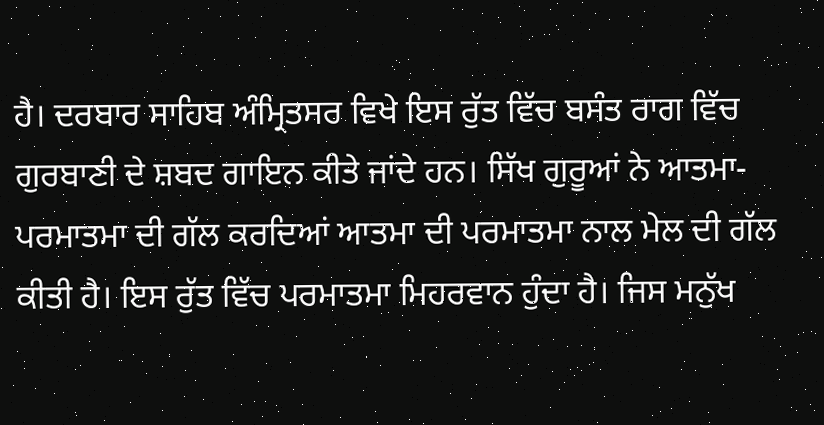ਹੈ। ਦਰਬਾਰ ਸਾਹਿਬ ਅੰਮ੍ਰਿਤਸਰ ਵਿਖੇ ਇਸ ਰੁੱਤ ਵਿੱਚ ਬਸੰਤ ਰਾਗ ਵਿੱਚ ਗੁਰਬਾਣੀ ਦੇ ਸ਼ਬਦ ਗਾਇਨ ਕੀਤੇ ਜਾਂਦੇ ਹਨ। ਸਿੱਖ ਗੁਰੂਆਂ ਨੇ ਆਤਮਾ-ਪਰਮਾਤਮਾ ਦੀ ਗੱਲ ਕਰਦਿਆਂ ਆਤਮਾ ਦੀ ਪਰਮਾਤਮਾ ਨਾਲ ਮੇਲ ਦੀ ਗੱਲ ਕੀਤੀ ਹੈ। ਇਸ ਰੁੱਤ ਵਿੱਚ ਪਰਮਾਤਮਾ ਮਿਹਰਵਾਨ ਹੁੰਦਾ ਹੈ। ਜਿਸ ਮਨੁੱਖ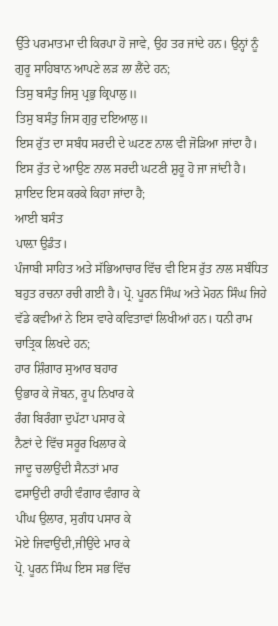ਉੱਤੇ ਪਰਮਾਤਮਾ ਦੀ ਕਿਰਪਾ ਹੋ ਜਾਵੇ, ਉਹ ਤਰ ਜਾਂਦੇ ਹਨ। ਉਨ੍ਹਾਂ ਨੂੰ ਗੁਰੂ ਸਾਹਿਬਾਨ ਆਪਣੇ ਲੜ ਲਾ ਲੈਂਦੇ ਹਨ;
ਤਿਸੁ ਬਸੰਤੁ ਜਿਸੁ ਪ੍ਰਭੁ ਕ੍ਰਿਪਾਲੁ॥
ਤਿਸੁ ਬਸੰਤੁ ਜਿਸ ਗੁਰੁ ਦਇਆਲੁ॥
ਇਸ ਰੁੱਤ ਦਾ ਸਬੰਧ ਸਰਦੀ ਦੇ ਘਟਣ ਨਾਲ ਵੀ ਜੋੜਿਆ ਜਾਂਦਾ ਹੈ। ਇਸ ਰੁੱਤ ਦੇ ਆਉਣ ਨਾਲ ਸਰਦੀ ਘਟਣੀ ਸ਼ੁਰੂ ਹੋ ਜਾ ਜਾਂਦੀ ਹੈ। ਸ਼ਾਇਦ ਇਸ ਕਰਕੇ ਕਿਹਾ ਜਾਂਦਾ ਹੈ;
ਆਈ ਬਸੰਤ
ਪਾਲ਼ਾ ਉਡੰਤ।
ਪੰਜਾਬੀ ਸਾਹਿਤ ਅਤੇ ਸੱਭਿਆਚਾਰ ਵਿੱਚ ਵੀ ਇਸ ਰੁੱਤ ਨਾਲ ਸਬੰਧਿਤ ਬਹੁਤ ਰਚਨਾ ਰਚੀ ਗਈ ਹੈ। ਪ੍ਰੋ. ਪੂਰਨ ਸਿੰਘ ਅਤੇ ਮੋਹਨ ਸਿੰਘ ਜਿਹੇ ਵੱਡੇ ਕਵੀਆਂ ਨੇ ਇਸ ਵਾਰੇ ਕਵਿਤਾਵਾਂ ਲਿਖੀਆਂ ਹਨ। ਧਨੀ ਰਾਮ ਚਾਤ੍ਰਿਕ ਲਿਖਦੇ ਹਨ;
ਹਾਰ ਸ਼ਿੰਗਾਰ ਸੁਆਰ ਬਹਾਰ
ਉਭਾਰ ਕੇ ਜੋਬਨ, ਰੂਪ ਨਿਖਾਰ ਕੇ
ਰੰਗ ਬਿਰੰਗਾ ਦੁਪੱਟਾ ਪਸਾਰ ਕੇ
ਨੈਣਾਂ ਦੇ ਵਿੱਚ ਸਰੂਰ ਖਿਲਾਰ ਕੇ
ਜਾਦੂ ਚਲਾਉਂਦੀ ਸੈਨਤਾਂ ਮਾਰ
ਫਸਾਉਂਦੀ ਰਾਹੀ ਵੰਗਾਰ ਵੰਗਾਰ ਕੇ
ਪੀਂਘ ਉਲਾਰ, ਸੁਗੰਧ ਪਸਾਰ ਕੇ
ਮੋਏ ਜਿਵਾਉਂਦੀ,ਜੀਉਂਦੇ ਮਾਰ ਕੇ
ਪ੍ਰੋ. ਪੂਰਨ ਸਿੰਘ ਇਸ ਸਭ ਵਿੱਚ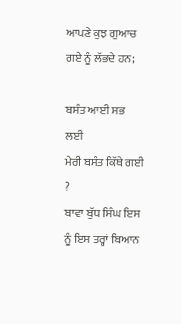ਆਪਣੇ ਕੁਝ ਗੁਆਚ ਗਏ ਨੂੰ ਲੱਭਦੇ ਹਨ;

ਬਸੰਤ ਆਈ ਸਭ ਲਈ
ਮੇਰੀ ਬਸੰਤ ਕਿੱਥੇ ਗਈ ?
ਬਾਵਾ ਬੁੱਧ ਸਿੰਘ ਇਸ ਨੂੰ ਇਸ ਤਰ੍ਹਾਂ ਬਿਆਨ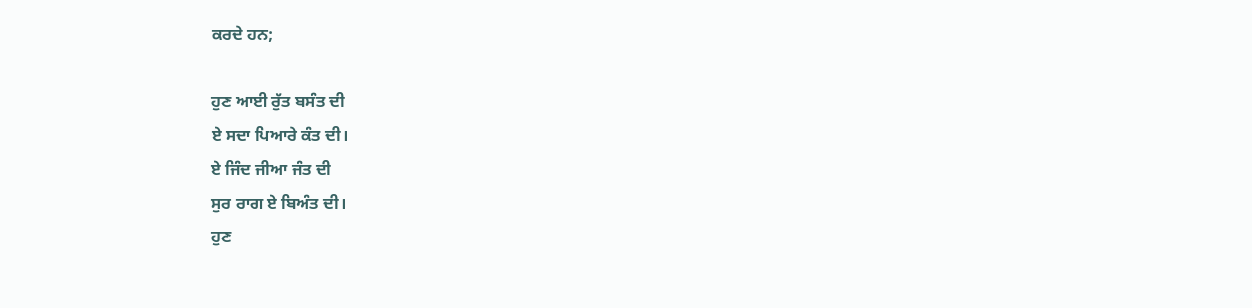ਕਰਦੇ ਹਨ;

ਹੁਣ ਆਈ ਰੁੱਤ ਬਸੰਤ ਦੀ
ਏ ਸਦਾ ਪਿਆਰੇ ਕੰਤ ਦੀ।
ਏ ਜਿੰਦ ਜੀਆ ਜੰਤ ਦੀ
ਸੁਰ ਰਾਗ ਏ ਬਿਅੰਤ ਦੀ।
ਹੁਣ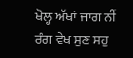ਖੋਲ੍ਹ ਅੱਖਾਂ ਜਾਗ ਨੀਂ
ਰੰਗ ਵੇਖ ਸੁਣ ਸਹੁ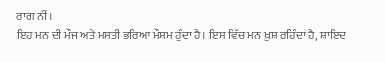ਰਾਗ ਨੀਂ।
ਇਹ ਮਨ ਦੀ ਮੌਜ ਅਤੇ ਮਸਤੀ ਭਰਿਆ ਮੌਸਮ ਹੁੰਦਾ ਹੈ। ਇਸ ਵਿੱਚ ਮਨ ਖ਼ੁਸ਼ ਰਹਿੰਦਾ ਹੈ, ਸ਼ਾਇਦ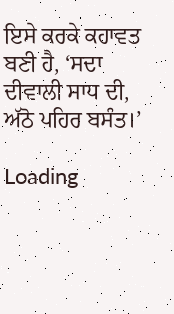ਇਸੇ ਕਰਕੇ ਕਹਾਵਤ ਬਣੀ ਹੈ, ‘ਸਦਾ ਦੀਵਾਲੀ ਸਾਧ ਦੀ, ਅੱਠੋ ਪਹਿਰ ਬਸੰਤ।’

Loading